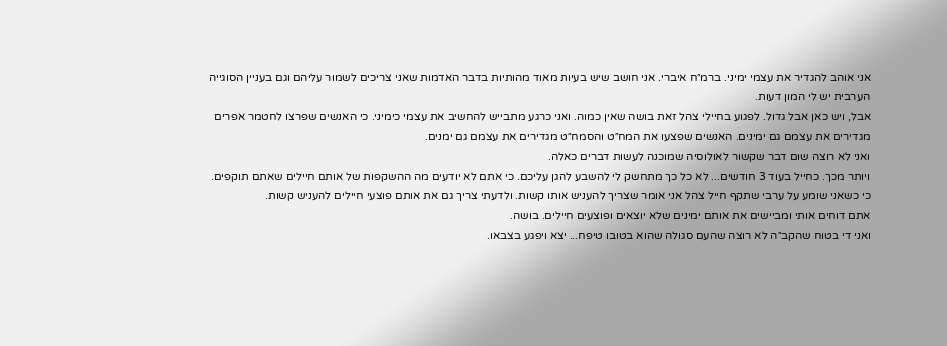אני אוהב להגדיר את עצמי ימיני. ברמ״ח איברי. אני חושב שיש בעיות מאוד מהותיות בדבר האדמות שאני צריכים לשמור עליהם וגם בעניין הסוגייה הערבית יש לי המון דעות.
אבל, ויש כאן אבל גדול. לפגוע בחיילי צהל זאת בושה שאין כמוה. ואני כרגע מתבייש להחשיב את עצמי כימיני. כי האנשים שפרצו לחטמר אפרים מגדירים את עצמם גם ימינים. האנשים שפצעו את המח״ט והסמח״ט מגדירים את עצמם גם ימנים.
ואני לא רוצה שום דבר שקשור לאולוסיה שמוכנה לעשות דברים כאלה.
ויותר מכך. כחייל בעוד 3 חודשים... לא כל כך מתחשק לי להשבע להגן עליכם. כי אתם לא יודעים מה ההשקפות של אותם חיילים שאתם תוקפים.
כי כשאני שומע על ערבי שתקף חייל צהל אני אומר שצריך להעניש אותו קשות. ולדעתי צריך גם את אותם פוצעי חיילים להעניש קשות.
אתם דוחים אותי ומביישים את אותם ימינים שלא יוצאים ופוצעים חיילים. בושה.
ואני די בטוח שהקב״ה לא רוצה שהעם סגולה שהוא בטובו טיפח... יצא ויפגע בצבאו.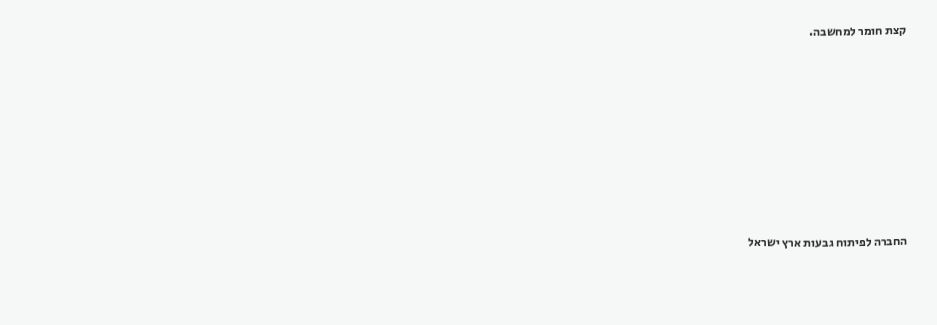קצת חומר למחשבה.










החברה לפיתוח גבעות ארץ ישראל